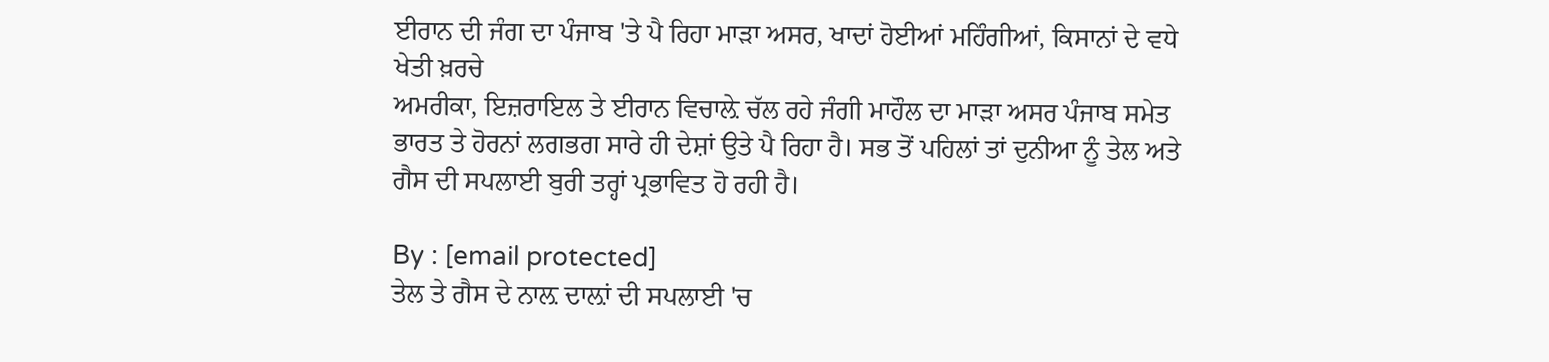ਈਰਾਨ ਦੀ ਜੰਗ ਦਾ ਪੰਜਾਬ 'ਤੇ ਪੈ ਰਿਹਾ ਮਾੜਾ ਅਸਰ, ਖਾਦਾਂ ਹੋਈਆਂ ਮਹਿੰਗੀਆਂ, ਕਿਸਾਨਾਂ ਦੇ ਵਧੇ ਖੇਤੀ ਖ਼ਰਚੇ
ਅਮਰੀਕਾ, ਇਜ਼ਰਾਇਲ ਤੇ ਈਰਾਨ ਵਿਚਾਲ਼ੇ ਚੱਲ ਰਹੇ ਜੰਗੀ ਮਾਹੌਲ ਦਾ ਮਾੜਾ ਅਸਰ ਪੰਜਾਬ ਸਮੇਤ ਭਾਰਤ ਤੇ ਹੋਰਨਾਂ ਲਗਭਗ ਸਾਰੇ ਹੀ ਦੇਸ਼ਾਂ ਉਤੇ ਪੈ ਰਿਹਾ ਹੈ। ਸਭ ਤੋਂ ਪਹਿਲਾਂ ਤਾਂ ਦੁਨੀਆ ਨੂੰ ਤੇਲ ਅਤੇ ਗੈਸ ਦੀ ਸਪਲਾਈ ਬੁਰੀ ਤਰ੍ਹਾਂ ਪ੍ਰਭਾਵਿਤ ਹੋ ਰਹੀ ਹੈ।

By : [email protected]
ਤੇਲ ਤੇ ਗੈਸ ਦੇ ਨਾਲ਼ ਦਾਲ਼ਾਂ ਦੀ ਸਪਲਾਈ 'ਚ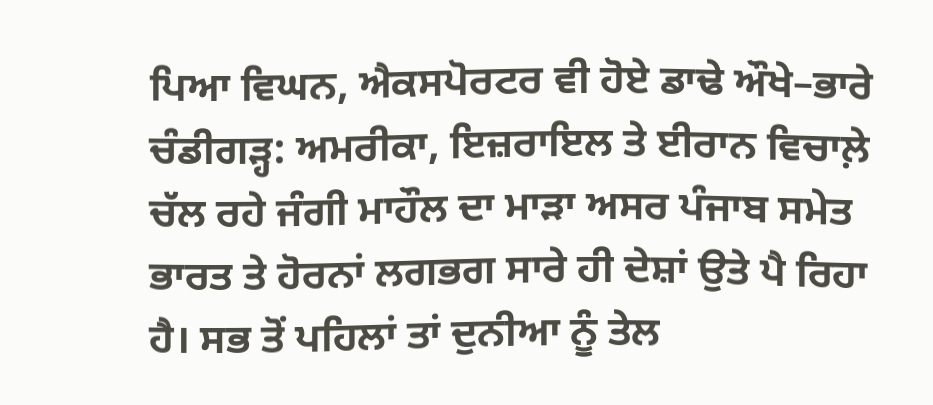ਪਿਆ ਵਿਘਨ, ਐਕਸਪੋਰਟਰ ਵੀ ਹੋਏ ਡਾਢੇ ਔਖੇ–ਭਾਰੇ
ਚੰਡੀਗੜ੍ਹ: ਅਮਰੀਕਾ, ਇਜ਼ਰਾਇਲ ਤੇ ਈਰਾਨ ਵਿਚਾਲ਼ੇ ਚੱਲ ਰਹੇ ਜੰਗੀ ਮਾਹੌਲ ਦਾ ਮਾੜਾ ਅਸਰ ਪੰਜਾਬ ਸਮੇਤ ਭਾਰਤ ਤੇ ਹੋਰਨਾਂ ਲਗਭਗ ਸਾਰੇ ਹੀ ਦੇਸ਼ਾਂ ਉਤੇ ਪੈ ਰਿਹਾ ਹੈ। ਸਭ ਤੋਂ ਪਹਿਲਾਂ ਤਾਂ ਦੁਨੀਆ ਨੂੰ ਤੇਲ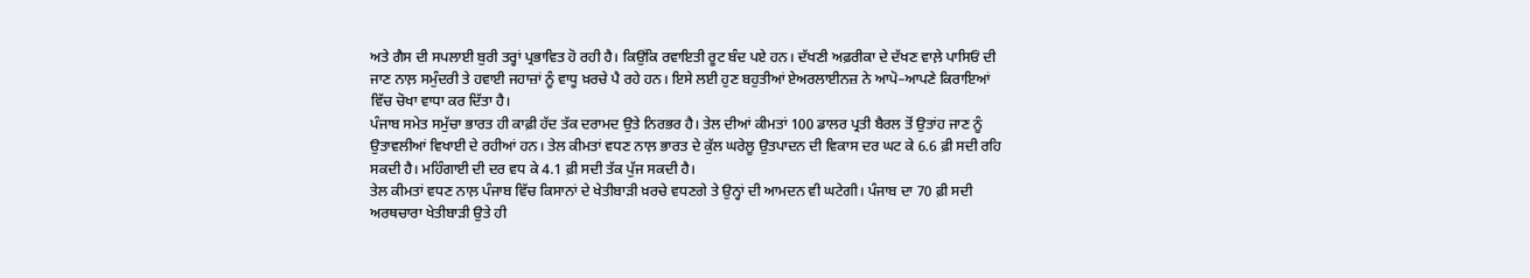ਅਤੇ ਗੈਸ ਦੀ ਸਪਲਾਈ ਬੁਰੀ ਤਰ੍ਹਾਂ ਪ੍ਰਭਾਵਿਤ ਹੋ ਰਹੀ ਹੈ। ਕਿਉਂਕਿ ਰਵਾਇਤੀ ਰੂਟ ਬੰਦ ਪਏ ਹਨ। ਦੱਖਣੀ ਅਫ਼ਰੀਕਾ ਦੇ ਦੱਖਣ ਵਾਲ਼ੇ ਪਾਸਿਓਂ ਦੀ ਜਾਣ ਨਾਲ਼ ਸਮੁੰਦਰੀ ਤੇ ਹਵਾਈ ਜਹਾਜ਼ਾਂ ਨੂੰ ਵਾਧੂ ਖ਼ਰਚੇ ਪੈ ਰਹੇ ਹਨ। ਇਸੇ ਲਈ ਹੁਣ ਬਹੁਤੀਆਂ ਏਅਰਲਾਈਨਜ਼ ਨੇ ਆਪੋ–ਆਪਣੇ ਕਿਰਾਇਆਂ ਵਿੱਚ ਚੋਖਾ ਵਾਧਾ ਕਰ ਦਿੱਤਾ ਹੈ।
ਪੰਜਾਬ ਸਮੇਤ ਸਮੁੱਚਾ ਭਾਰਤ ਹੀ ਕਾਫ਼ੀ ਹੱਦ ਤੱਕ ਦਰਾਮਦ ਉਤੇ ਨਿਰਭਰ ਹੈ। ਤੇਲ ਦੀਆਂ ਕੀਮਤਾਂ 100 ਡਾਲਰ ਪ੍ਰਤੀ ਬੈਰਲ ਤੋਂ ਉਤਾਂਹ ਜਾਣ ਨੂੰ ਉਤਾਵਲੀਆਂ ਵਿਖਾਈ ਦੇ ਰਹੀਆਂ ਹਨ। ਤੇਲ ਕੀਮਤਾਂ ਵਧਣ ਨਾਲ਼ ਭਾਰਤ ਦੇ ਕੁੱਲ ਘਰੇਲੂ ਉਤਪਾਦਨ ਦੀ ਵਿਕਾਸ ਦਰ ਘਟ ਕੇ 6.6 ਫ਼ੀ ਸਦੀ ਰਹਿ ਸਕਦੀ ਹੈ। ਮਹਿੰਗਾਈ ਦੀ ਦਰ ਵਧ ਕੇ 4.1 ਫ਼ੀ ਸਦੀ ਤੱਕ ਪੁੱਜ ਸਕਦੀ ਹੈ।
ਤੇਲ ਕੀਮਤਾਂ ਵਧਣ ਨਾਲ਼ ਪੰਜਾਬ ਵਿੱਚ ਕਿਸਾਨਾਂ ਦੇ ਖੇਤੀਬਾੜੀ ਖ਼ਰਚੇ ਵਧਣਗੇ ਤੇ ਉਨ੍ਹਾਂ ਦੀ ਆਮਦਨ ਵੀ ਘਟੇਗੀ। ਪੰਜਾਬ ਦਾ 70 ਫ਼ੀ ਸਦੀ ਅਰਥਚਾਰਾ ਖੇਤੀਬਾੜੀ ਉਤੇ ਹੀ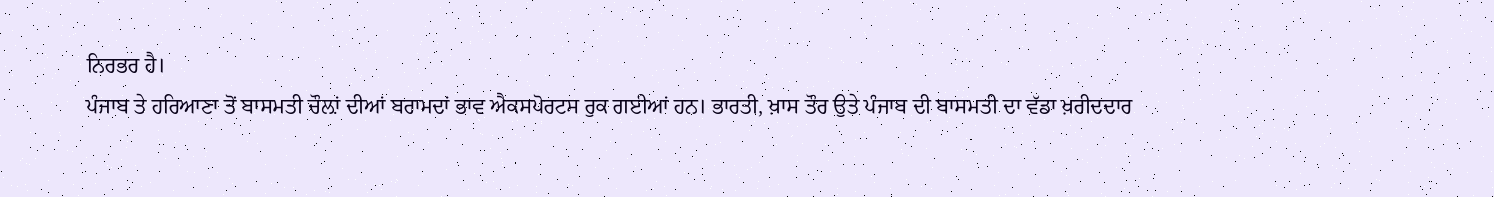ਨਿਰਭਰ ਹੈ।
ਪੰਜਾਬ ਤੇ ਹਰਿਆਣਾ ਤੋਂ ਬਾਸਮਤੀ ਚੌਲ਼ਾਂ ਦੀਆਂ ਬਰਾਮਦਾਂ ਭਾਵ ਐਕਸਪੋਰਟਸ ਰੁਕ ਗਈਆਂ ਹਨ। ਭਾਰਤੀ, ਖ਼ਾਸ ਤੌਰ ਉਤੇ ਪੰਜਾਬ ਦੀ ਬਾਸਮਤੀ ਦਾ ਵੱਡਾ ਖ਼ਰੀਦਦਾਰ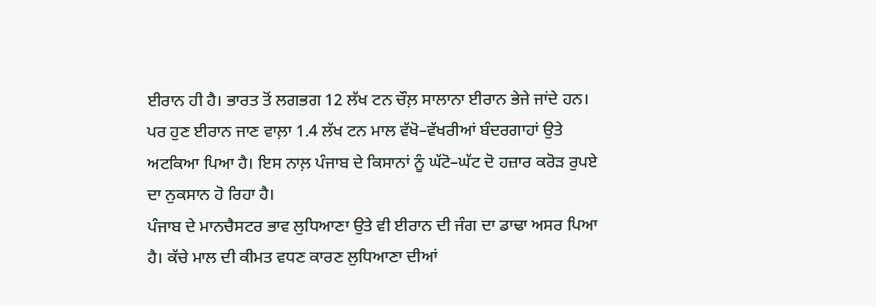ਈਰਾਨ ਹੀ ਹੈ। ਭਾਰਤ ਤੋਂ ਲਗਭਗ 12 ਲੱਖ ਟਨ ਚੌਲ਼ ਸਾਲਾਨਾ ਈਰਾਨ ਭੇਜੇ ਜਾਂਦੇ ਹਨ। ਪਰ ਹੁਣ ਈਰਾਨ ਜਾਣ ਵਾਲ਼ਾ 1.4 ਲੱਖ ਟਨ ਮਾਲ ਵੱਖੋ–ਵੱਖਰੀਆਂ ਬੰਦਰਗਾਹਾਂ ਉਤੇ ਅਟਕਿਆ ਪਿਆ ਹੈ। ਇਸ ਨਾਲ਼ ਪੰਜਾਬ ਦੇ ਕਿਸਾਨਾਂ ਨੂੰ ਘੱਟੋ–ਘੱਟ ਦੋ ਹਜ਼ਾਰ ਕਰੋੜ ਰੁਪਏ ਦਾ ਨੁਕਸਾਨ ਹੋ ਰਿਹਾ ਹੈ।
ਪੰਜਾਬ ਦੇ ਮਾਨਚੈਸਟਰ ਭਾਵ ਲੁਧਿਆਣਾ ਉਤੇ ਵੀ ਈਰਾਨ ਦੀ ਜੰਗ ਦਾ ਡਾਢਾ ਅਸਰ ਪਿਆ ਹੈ। ਕੱਚੇ ਮਾਲ ਦੀ ਕੀਮਤ ਵਧਣ ਕਾਰਣ ਲੁਧਿਆਣਾ ਦੀਆਂ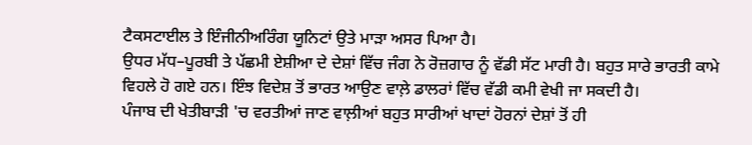ਟੈਕਸਟਾਈਲ ਤੇ ਇੰਜੀਨੀਅਰਿੰਗ ਯੂਨਿਟਾਂ ਉਤੇ ਮਾੜਾ ਅਸਰ ਪਿਆ ਹੈ।
ਉਧਰ ਮੱਧ–ਪੂਰਬੀ ਤੇ ਪੱਛਮੀ ਏਸ਼ੀਆ ਦੇ ਦੇਸ਼ਾਂ ਵਿੱਚ ਜੰਗ ਨੇ ਰੋਜ਼ਗਾਰ ਨੂੰ ਵੱਡੀ ਸੱਟ ਮਾਰੀ ਹੈ। ਬਹੁਤ ਸਾਰੇ ਭਾਰਤੀ ਕਾਮੇ ਵਿਹਲੇ ਹੋ ਗਏ ਹਨ। ਇੰਝ ਵਿਦੇਸ਼ ਤੋਂ ਭਾਰਤ ਆਉਣ ਵਾਲ਼ੇ ਡਾਲਰਾਂ ਵਿੱਚ ਵੱਡੀ ਕਮੀ ਵੇਖੀ ਜਾ ਸਕਦੀ ਹੈ।
ਪੰਜਾਬ ਦੀ ਖੇਤੀਬਾੜੀ 'ਚ ਵਰਤੀਆਂ ਜਾਣ ਵਾਲ਼ੀਆਂ ਬਹੁਤ ਸਾਰੀਆਂ ਖਾਦਾਂ ਹੋਰਨਾਂ ਦੇਸ਼ਾਂ ਤੋਂ ਹੀ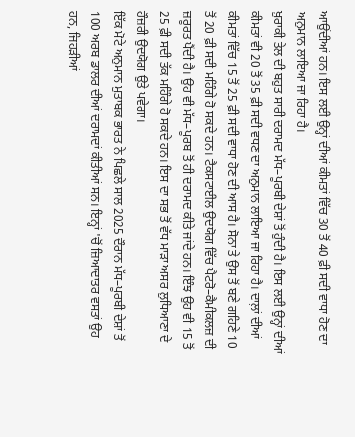ਆਉਂਦੀਆਂ ਹਨ। ਇਸ ਲਈ ਉਨ੍ਹਾਂ ਦੀਆਂ ਕੀਮਤਾਂ ਵਿੱਚ 30 ਤੋਂ 40 ਫ਼ੀ ਸਦੀ ਵਾਧਾ ਹੋਣ ਦਾ ਅਨੁਮਾਨ ਲਾਇਆ ਜਾ ਰਿਹਾ ਹੈ।
ਖ਼ੁਰਾਕੀ ਤੇਲ ਦੀ ਬਹੁਤ ਸਾਰੀ ਦਰਾਮਦ ਮੱਧ–ਪੂਰਬੀ ਦੇਸ਼ਾਂ ਤੋਂ ਹੁੰਦੀ ਹੈ। ਇਸ ਲਈ ਉਨ੍ਹਾਂ ਦੀਆਂ ਕੀਮਤਾਂ ਵੀ 20 ਤੋਂ 35 ਫ਼ੀ ਸਦੀ ਵਧਣ ਦਾ ਅਨੁਮਾਨ ਲਾਇਆ ਜਾ ਰਿਹਾ ਹੈ। ਦਾਲ਼ਾਂ ਦੀਆਂ ਕੀਮਤਾਂ ਵਿੱਚ 15 ਤੋਂ 25 ਫ਼ੀ ਸਦੀ ਵਾਧਾ ਹੋਣ ਦੀ ਆਸ ਹੈ। ਸੋਨਾ ਤੇ ਉਸ ਤੋਂ ਬਣੇ ਗਹਿਣੇ 10 ਤੋਂ 20 ਫ਼ੀ ਸਦੀ ਮਹਿੰਗੇ ਹੋ ਸਕਦੇ ਹਨ। ਟੈਕਸਟਾਈਲ ਉਦਯੋਗ ਵਿੱਚ ਪੈਟਰੋ–ਕੈਮੀਕਲਜ਼ ਦੀ ਜ਼ਰੂਰਤ ਪੈਂਦੀ ਹੈ। ਉਹ ਵੀ ਮੱਧ–ਪੂਰਬ ਤੋਂ ਹੀ ਦਰਾਮਦ ਕੀਤੇ ਜਾਂਦੇ ਹਨ। ਇੰਝ ਉਹ ਵੀ 15 ਤੋਂ 25 ਫ਼ੀ ਸਦੀ ਤੱਕ ਮਹਿੰਗੇ ਹੋ ਸਕਦੇ ਹਨ। ਇਸ ਦਾ ਸਭ ਤੋਂ ਵੱਧ ਮਾੜਾ ਅਸਰ ਲੁਧਿਆਣਾ ਦੇ ਹੌਜ਼ਰੀ ਉਦਯੋਗ ਉਤੇ ਪਵੇਗਾ।
ਇੱਕ ਮੋਟੇ ਅਨੁਮਾਨ ਮੁਤਾਬਕ ਭਾਰਤ ਨੇ ਪਿਛਲੇ ਸਾਲ 2025 ਦੌਰਾਨ ਮੱਧ–ਪੂਰਬੀ ਦੇਸ਼ਾਂ ਤੋਂ 100 ਅਰਬ ਡਾਲਰ ਦੀਆਂ ਦਰਾਮਦਾਂ ਕੀਤੀਆਂ ਸਨ। ਇਨ੍ਹਾਂ 'ਚੋਂ ਜ਼ਿਆਦਾਤਰ ਵਸਤਾਂ ਉਹ ਹਨ, ਜਿਹੜੀਆਂ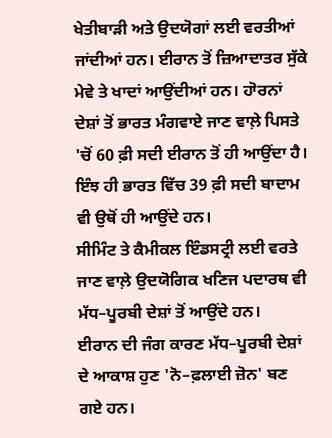ਖੇਤੀਬਾੜੀ ਅਤੇ ਉਦਯੋਗਾਂ ਲਈ ਵਰਤੀਆਂ ਜਾਂਦੀਆਂ ਹਨ। ਈਰਾਨ ਤੋਂ ਜ਼ਿਆਦਾਤਰ ਸੁੱਕੇ ਮੇਵੇ ਤੇ ਖਾਦਾਂ ਆਉਂਦੀਆਂ ਹਨ। ਹਾੋਰਨਾਂ ਦੇਸ਼ਾਂ ਤੋਂ ਭਾਰਤ ਮੰਗਵਾਏ ਜਾਣ ਵਾਲ਼ੇ ਪਿਸਤੇ 'ਚੋਂ 60 ਫ਼ੀ ਸਦੀ ਈਰਾਨ ਤੋਂ ਹੀ ਆਉਂਦਾ ਹੈ। ਇੰਝ ਹੀ ਭਾਰਤ ਵਿੱਚ 39 ਫ਼ੀ ਸਦੀ ਬਾਦਾਮ ਵੀ ਉਥੋਂ ਹੀ ਆਉਂਦੇ ਹਨ।
ਸੀਮਿੰਟ ਤੇ ਕੈਮੀਕਲ ਇੰਡਸਟ੍ਰੀ ਲਈ ਵਰਤੇ ਜਾਣ ਵਾਲ਼ੇ ਉਦਯੋਗਿਕ ਖਣਿਜ ਪਦਾਰਥ ਵੀ ਮੱਧ–ਪੂਰਬੀ ਦੇਸ਼ਾਂ ਤੋਂ ਆਉਂਦੇ ਹਨ।
ਈਰਾਨ ਦੀ ਜੰਗ ਕਾਰਣ ਮੱਧ–ਪੂਰਬੀ ਦੇਸ਼ਾਂ ਦੇ ਆਕਾਸ਼ ਹੁਣ 'ਨੋ–ਫ਼ਲਾਈ ਜ਼ੋਨ' ਬਣ ਗਏ ਹਨ।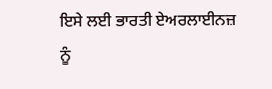ਇਸੇ ਲਈ ਭਾਰਤੀ ਏਅਰਲਾਈਨਜ਼ ਨੂੰ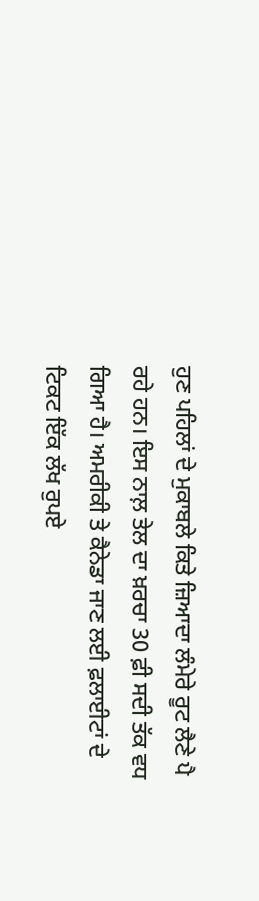ਹੁਣ ਪਹਿਲਾਂ ਦੇ ਮੁਕਾਬਲੇ ਕਿਤੇ ਜ਼ਿਆਦਾ ਲੰਮੇਰੇ ਰੂਟ ਲੈਣੇ ਪੈ ਰਹੇ ਹਨ। ਇਸ ਨਾਲ਼ ਤੇਲ ਦਾ ਖ਼ਰਚਾ 30 ਫ਼ੀ ਸਦੀ ਤੱਕ ਵਧ ਗਿਆ ਹੈ। ਅਮਰੀਕੀ ਤੇ ਕੈਨੇਡਾ ਜਾਣ ਲਈ ਫ਼ਲਾਈਟਾਂ ਦੇ ਟਿਕਟ ਇੱਕ ਲੱਖ ਰੁਪਏ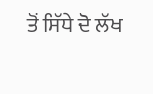ਤੋਂ ਸਿੱਧੇ ਦੋ ਲੱਖ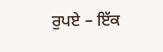ਰੁਪਏ – ਇੱਕ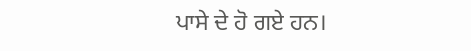ਪਾਸੇ ਦੇ ਹੋ ਗਏ ਹਨ।